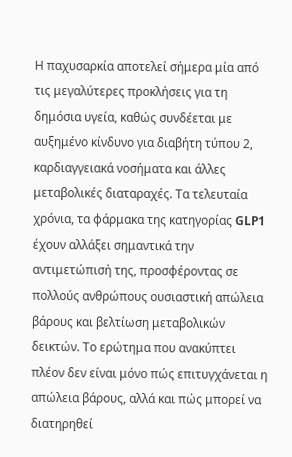Η παχυσαρκία αποτελεί σήμερα μία από τις μεγαλύτερες προκλήσεις για τη δημόσια υγεία, καθώς συνδέεται με αυξημένο κίνδυνο για διαβήτη τύπου 2, καρδιαγγειακά νοσήματα και άλλες μεταβολικές διαταραχές. Τα τελευταία χρόνια, τα φάρμακα της κατηγορίας GLP1 έχουν αλλάξει σημαντικά την αντιμετώπισή της, προσφέροντας σε πολλούς ανθρώπους ουσιαστική απώλεια βάρους και βελτίωση μεταβολικών δεικτών. Το ερώτημα που ανακύπτει πλέον δεν είναι μόνο πώς επιτυγχάνεται η απώλεια βάρους, αλλά και πώς μπορεί να διατηρηθεί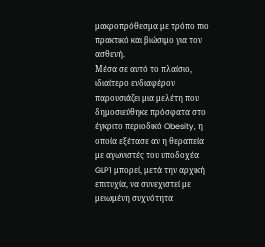μακροπρόθεσμα με τρόπο πιο πρακτικό και βιώσιμο για τον ασθενή.
Μέσα σε αυτό το πλαίσιο, ιδιαίτερο ενδιαφέρον παρουσιάζει μια μελέτη που δημοσιεύθηκε πρόσφατα στο έγκριτο περιοδικό Obesity, η οποία εξέτασε αν η θεραπεία με αγωνιστές του υποδοχέα GLP1 μπορεί, μετά την αρχική επιτυχία, να συνεχιστεί με μειωμένη συχνότητα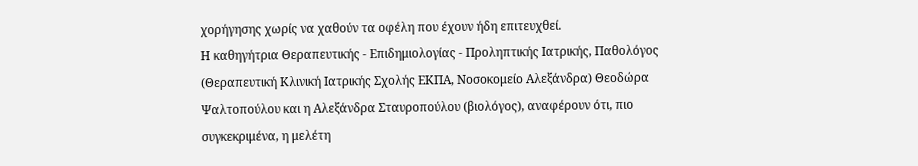χορήγησης χωρίς να χαθούν τα οφέλη που έχουν ήδη επιτευχθεί.
Η καθηγήτρια Θεραπευτικής - Επιδημιολογίας - Προληπτικής Ιατρικής, Παθολόγος (Θεραπευτική Κλινική Ιατρικής Σχολής ΕΚΠΑ, Νοσοκομείο Αλεξάνδρα) Θεοδώρα Ψαλτοπούλου και η Αλεξάνδρα Σταυροπούλου (βιολόγος), αναφέρουν ότι, πιο συγκεκριμένα, η μελέτη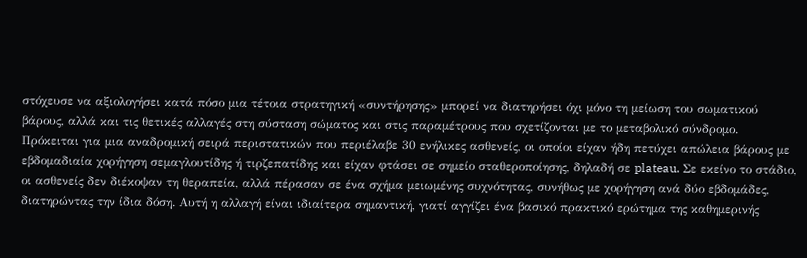στόχευσε να αξιολογήσει κατά πόσο μια τέτοια στρατηγική «συντήρησης» μπορεί να διατηρήσει όχι μόνο τη μείωση του σωματικού βάρους, αλλά και τις θετικές αλλαγές στη σύσταση σώματος και στις παραμέτρους που σχετίζονται με το μεταβολικό σύνδρομο.
Πρόκειται για μια αναδρομική σειρά περιστατικών που περιέλαβε 30 ενήλικες ασθενείς, οι οποίοι είχαν ήδη πετύχει απώλεια βάρους με εβδομαδιαία χορήγηση σεμαγλουτίδης ή τιρζεπατίδης και είχαν φτάσει σε σημείο σταθεροποίησης, δηλαδή σε plateau. Σε εκείνο το στάδιο, οι ασθενείς δεν διέκοψαν τη θεραπεία, αλλά πέρασαν σε ένα σχήμα μειωμένης συχνότητας, συνήθως με χορήγηση ανά δύο εβδομάδες, διατηρώντας την ίδια δόση. Αυτή η αλλαγή είναι ιδιαίτερα σημαντική, γιατί αγγίζει ένα βασικό πρακτικό ερώτημα της καθημερινής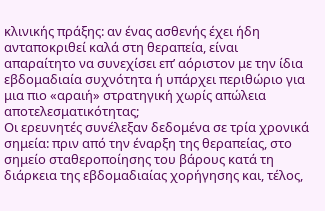κλινικής πράξης: αν ένας ασθενής έχει ήδη ανταποκριθεί καλά στη θεραπεία, είναι απαραίτητο να συνεχίσει επ’ αόριστον με την ίδια εβδομαδιαία συχνότητα ή υπάρχει περιθώριο για μια πιο «αραιή» στρατηγική χωρίς απώλεια αποτελεσματικότητας;
Οι ερευνητές συνέλεξαν δεδομένα σε τρία χρονικά σημεία: πριν από την έναρξη της θεραπείας, στο σημείο σταθεροποίησης του βάρους κατά τη διάρκεια της εβδομαδιαίας χορήγησης και, τέλος,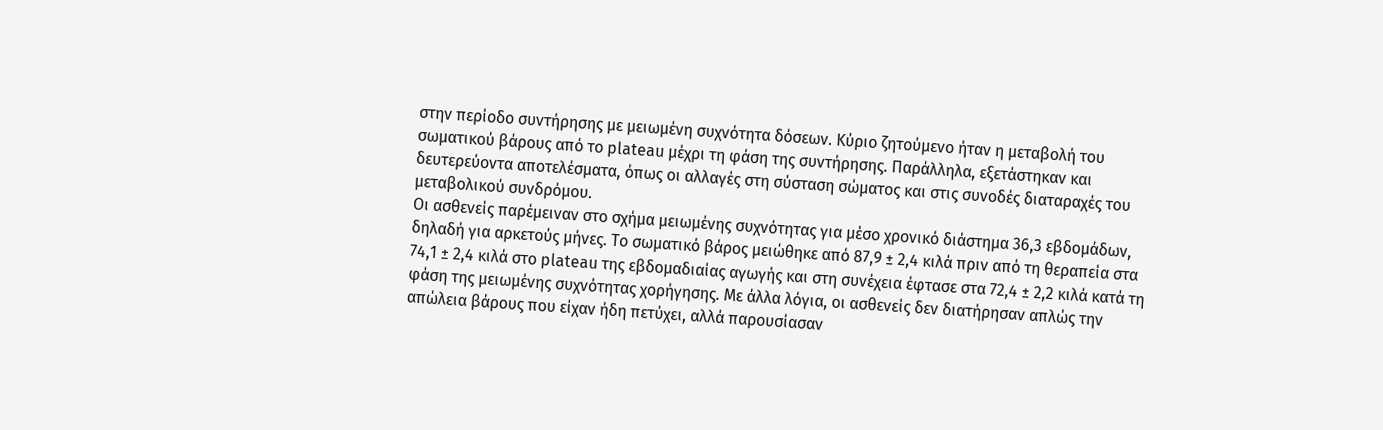στην περίοδο συντήρησης με μειωμένη συχνότητα δόσεων. Κύριο ζητούμενο ήταν η μεταβολή του σωματικού βάρους από το plateau μέχρι τη φάση της συντήρησης. Παράλληλα, εξετάστηκαν και δευτερεύοντα αποτελέσματα, όπως οι αλλαγές στη σύσταση σώματος και στις συνοδές διαταραχές του μεταβολικού συνδρόμου.
Οι ασθενείς παρέμειναν στο σχήμα μειωμένης συχνότητας για μέσο χρονικό διάστημα 36,3 εβδομάδων, δηλαδή για αρκετούς μήνες. Το σωματικό βάρος μειώθηκε από 87,9 ± 2,4 κιλά πριν από τη θεραπεία στα 74,1 ± 2,4 κιλά στο plateau της εβδομαδιαίας αγωγής και στη συνέχεια έφτασε στα 72,4 ± 2,2 κιλά κατά τη φάση της μειωμένης συχνότητας χορήγησης. Με άλλα λόγια, οι ασθενείς δεν διατήρησαν απλώς την απώλεια βάρους που είχαν ήδη πετύχει, αλλά παρουσίασαν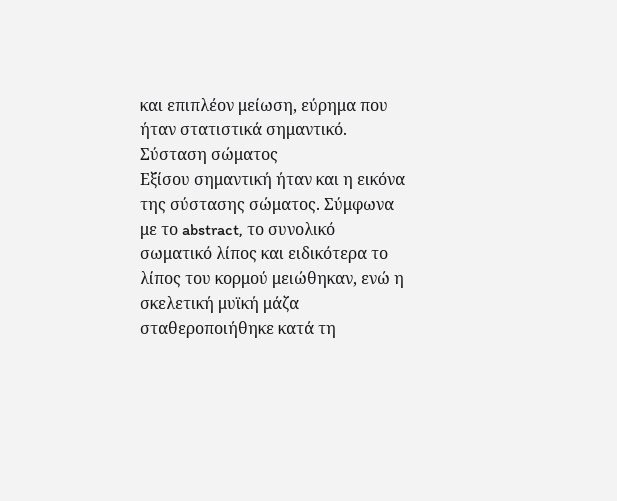και επιπλέον μείωση, εύρημα που ήταν στατιστικά σημαντικό.
Σύσταση σώματος
Εξίσου σημαντική ήταν και η εικόνα της σύστασης σώματος. Σύμφωνα με το abstract, το συνολικό σωματικό λίπος και ειδικότερα το λίπος του κορμού μειώθηκαν, ενώ η σκελετική μυϊκή μάζα σταθεροποιήθηκε κατά τη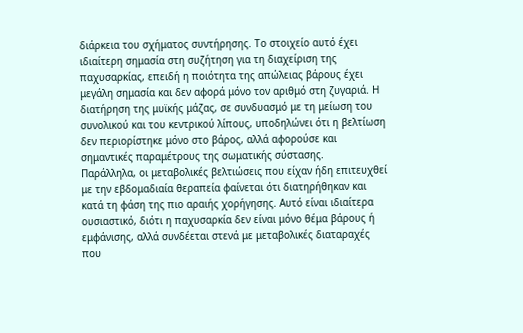διάρκεια του σχήματος συντήρησης. Το στοιχείο αυτό έχει ιδιαίτερη σημασία στη συζήτηση για τη διαχείριση της παχυσαρκίας, επειδή η ποιότητα της απώλειας βάρους έχει μεγάλη σημασία και δεν αφορά μόνο τον αριθμό στη ζυγαριά. Η διατήρηση της μυϊκής μάζας, σε συνδυασμό με τη μείωση του συνολικού και του κεντρικού λίπους, υποδηλώνει ότι η βελτίωση δεν περιορίστηκε μόνο στο βάρος, αλλά αφορούσε και σημαντικές παραμέτρους της σωματικής σύστασης.
Παράλληλα, οι μεταβολικές βελτιώσεις που είχαν ήδη επιτευχθεί με την εβδομαδιαία θεραπεία φαίνεται ότι διατηρήθηκαν και κατά τη φάση της πιο αραιής χορήγησης. Αυτό είναι ιδιαίτερα ουσιαστικό, διότι η παχυσαρκία δεν είναι μόνο θέμα βάρους ή εμφάνισης, αλλά συνδέεται στενά με μεταβολικές διαταραχές που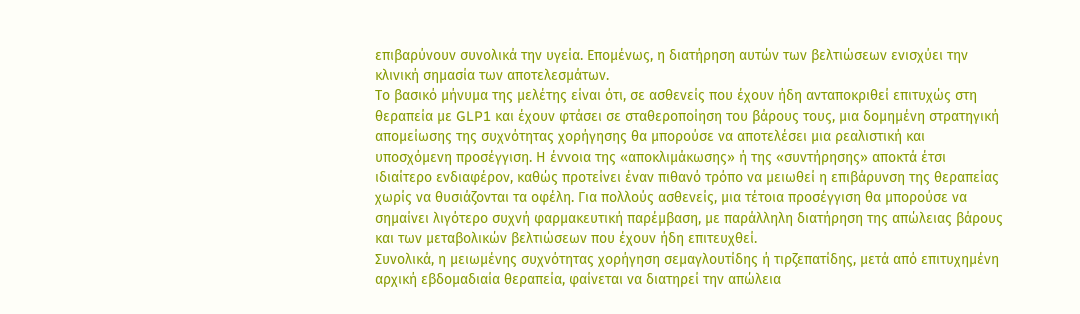επιβαρύνουν συνολικά την υγεία. Επομένως, η διατήρηση αυτών των βελτιώσεων ενισχύει την κλινική σημασία των αποτελεσμάτων.
Το βασικό μήνυμα της μελέτης είναι ότι, σε ασθενείς που έχουν ήδη ανταποκριθεί επιτυχώς στη θεραπεία με GLP1 και έχουν φτάσει σε σταθεροποίηση του βάρους τους, μια δομημένη στρατηγική απομείωσης της συχνότητας χορήγησης θα μπορούσε να αποτελέσει μια ρεαλιστική και υποσχόμενη προσέγγιση. Η έννοια της «αποκλιμάκωσης» ή της «συντήρησης» αποκτά έτσι ιδιαίτερο ενδιαφέρον, καθώς προτείνει έναν πιθανό τρόπο να μειωθεί η επιβάρυνση της θεραπείας χωρίς να θυσιάζονται τα οφέλη. Για πολλούς ασθενείς, μια τέτοια προσέγγιση θα μπορούσε να σημαίνει λιγότερο συχνή φαρμακευτική παρέμβαση, με παράλληλη διατήρηση της απώλειας βάρους και των μεταβολικών βελτιώσεων που έχουν ήδη επιτευχθεί.
Συνολικά, η μειωμένης συχνότητας χορήγηση σεμαγλουτίδης ή τιρζεπατίδης, μετά από επιτυχημένη αρχική εβδομαδιαία θεραπεία, φαίνεται να διατηρεί την απώλεια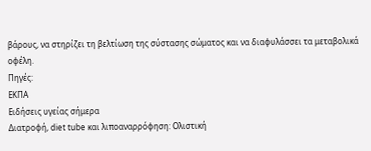βάρους, να στηρίζει τη βελτίωση της σύστασης σώματος και να διαφυλάσσει τα μεταβολικά οφέλη.
Πηγές:
ΕΚΠΑ
Ειδήσεις υγείας σήμερα
Διατροφή, diet tube και λιποαναρρόφηση: Ολιστική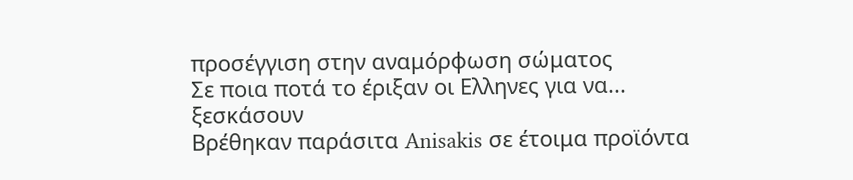προσέγγιση στην αναμόρφωση σώματος
Σε ποια ποτά το έριξαν οι Ελληνες για να... ξεσκάσουν
Βρέθηκαν παράσιτα Anisakis σε έτοιμα προϊόντα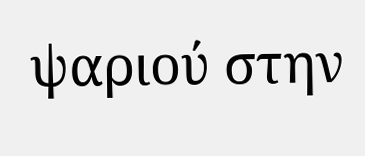ψαριού στην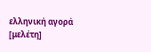ελληνική αγορά [μελέτη]